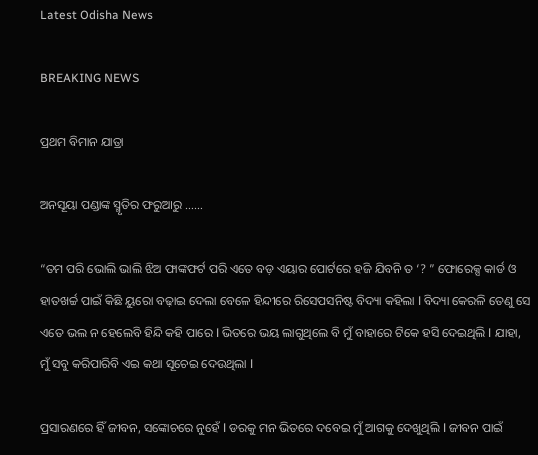Latest Odisha News

BREAKING NEWS

ପ୍ରଥମ ବିମାନ ଯାତ୍ରା

ଅନସୂୟା ପଣ୍ଡାଙ୍କ ସ୍ମୃତିର ଫରୁଆରୁ ……

“ତମ ପରି ଭୋଲି ଭାଲି ଝିଅ ଫାଙ୍କଫର୍ଟ ପରି ଏତେ ବଡ଼ ଏୟାର ପୋର୍ଟରେ ହଜି ଯିବନି ତ ‘? ” ଫୋରେକ୍ସ କାର୍ଡ ଓ ହାତଖର୍ଚ୍ଚ ପାଇଁ କିଛି ୟୁରୋ ବଢ଼ାଇ ଦେଲା ବେଳେ ହିନ୍ଦୀରେ ରିସେପସନିଷ୍ଟ ବିଦ୍ୟା କହିଲା l ବିଦ୍ୟା କେରଳି ତେଣୁ ସେ ଏତେ ଭଲ ନ ହେଲେବି ହିନ୍ଦି କହି ପାରେ l ଭିତରେ ଭୟ ଲାଗୁଥିଲେ ବି ମୁଁ ବାହାରେ ଟିକେ ହସି ଦେଇଥିଲି l ଯାହା, ମୁଁ ସବୁ କରିପାରିବି ଏଇ କଥା ସୂଚେଇ ଦେଉଥିଲା l

ପ୍ରସାରଣରେ ହିଁ ଜୀବନ, ସଙ୍କୋଚରେ ନୁହେଁ l ଡରକୁ ମନ ଭିତରେ ଦବେଇ ମୁଁ ଆଗକୁ ଦେଖୁଥିଲି l ଜୀବନ ପାଇଁ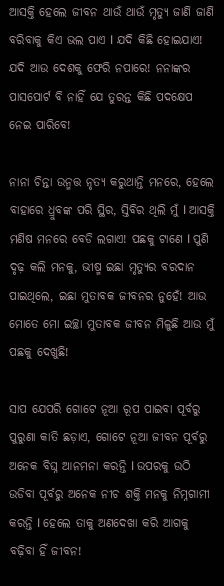ଆସକ୍ତି ହେଲେ ଜୀବନ ଥାଉଁ ଥାଉଁ ମୃତ୍ୟୁ ଜାଣି ଜାଣି ବରିବାକୁ କିଏ ଭଲ ପାଏ l ଯଦି କିଛି ହୋଇଯାଏ! ଯଦି ଆଉ ଦେଶକୁ ଫେରି ନପାରେ! ନନାଙ୍କର ପାସପୋର୍ଟ ବି ନାହିଁ ଯେ ତୁରନ୍ତ କିଛି ପଦକ୍ଷେପ ନେଇ ପାରିବେ!

ନାନା ଚିନ୍ତା ଉନ୍ମତ୍ତ ନୃତ୍ୟ କରୁଥାନ୍ତି ମନରେ, ହେଲେ ବାହାରେ ଧ୍ରୁବଙ୍କ ପରି ସ୍ଥିର, ସ୍ତିବିର ଥିଲି ମୁଁ l ଆସକ୍ତି ମଣିଷ ମନରେ ବେଡି ଲଗାଏ! ପଛକୁ ଟାଣେ l ପୁଣି ଦୃଢ଼ କଲି ମନକୁ, ଭୀଷ୍ମ ଇଛା ମୃତ୍ୟୁର ବରଦାନ ପାଇଥିଲେ, ଇଛା ମୁତାବକ ଜୀବନର ନୁହେଁ! ଆଉ ମୋତେ ମୋ ଇଚ୍ଛା ମୁତାବକ ଜୀବନ ମିଳୁଛି ଆଉ ମୁଁ ପଛକୁ ଦେଖୁଛି!

ସାପ ଯେପରି ଗୋଟେ ନୂଆ ରୂପ ପାଇବା ପୂର୍ବରୁ ପୁରୁଣା କାତି ଛଡ଼ାଏ, ଗୋଟେ ନୂଆ ଜୀବନ ପୂର୍ବରୁ ଅନେକ ବିଘ୍ନ ଆନମନା କରନ୍ତି l ଉପରକୁ ଉଠି ଉଡିବା ପୂର୍ବରୁ ଅନେକ ନୀଚ ଶକ୍ତି ମନକୁ ନିମ୍ନଗାମୀ କରନ୍ତି l ହେଲେ ତାକୁ ଅଣଦେଖା କରି ଆଗକୁ ବଢ଼ିବା ହିଁ ଜୀବନ!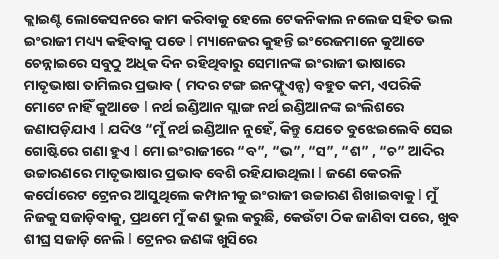କ୍ଲାଇଣ୍ଟ ଲୋକେସନରେ କାମ କରିବାକୁ ହେଲେ ଟେକନିକାଲ ନଲେଜ ସହିତ ଭଲ ଇଂରାଜୀ ମଧ୍ୟ୍ୟ କହିବାକୁ ପଡେ l ମ୍ୟାନେଜର କୁହନ୍ତି ଇଂରେଜମାନେ କୁଆଡେ ଚେନ୍ନାଇରେ ସବୁଠୁ ଅଧିକ ଦିନ ରହିଥିବାରୁ ସେମାନଙ୍କ ଇଂରାଜୀ ଭାଷାରେ ମାତୃଭାଷା ତାମିଲର ପ୍ରଭାବ ( ମଦର ଟଙ୍ଗ ଇନଫ୍ଲୁଏନ୍ସ) ବହୁତ କମ, ଏପରିକି ମୋଟେ ନାହିଁ କୁଆଡେ l ନର୍ଥ ଇଣ୍ଡିଆନ ସ୍ଲାଙ୍ଗ ନର୍ଥ ଇଣ୍ଡିଆନଙ୍କ ଇଂଲିଶରେ ଜଣାପଡ଼ିଯାଏ l ଯଦିଓ “ମୁଁ ନର୍ଥ ଇଣ୍ଡିଆନ ନୁହେଁ, କିନ୍ତୁ ଯେତେ ବୁଝେଇଲେବି ସେଇ ଗୋଷ୍ଟିରେ ଗଣା ହୁଏ l ମୋ ଇଂରାଜୀରେ “ବ”, “ଭ”, “ସ”, “ଶ” , “ଚ” ଆଦିର ଉଚ୍ଚାରଣରେ ମାତୃଭାଷାର ପ୍ରଭାବ ବେଶି ରହିଯାଉଥିଲା l ଜଣେ କେରଳି କର୍ପୋରେଟ ଟ୍ରେନର ଆସୁଥିଲେ କମ୍ପାନୀକୁ ଇଂରାଜୀ ଉଚ୍ଚାରଣ ଶିଖାଇବାକୁ l ମୁଁ ନିଜକୁ ସଜାଡ଼ିବାକୁ, ପ୍ରଥମେ ମୁଁ କଣ ଭୁଲ କରୁଛି, କେଉଁଟା ଠିକ ଜାଣିବା ପରେ, ଖୁବ ଶୀଘ୍ର ସଜାଡ଼ି ନେଲି l ଟ୍ରେନର ଜଣଙ୍କ ଖୁସିରେ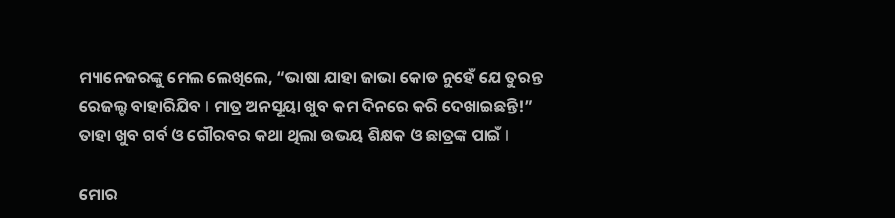ମ୍ୟାନେଜରଙ୍କୁ ମେଲ ଲେଖିଲେ, “ଭାଷା ଯାହା ଜାଭା କୋଡ ନୁହେଁ ଯେ ତୁରନ୍ତ ରେଜଲ୍ଟ ବାହାରିଯିବ l ମାତ୍ର ଅନସୂୟା ଖୁବ କମ ଦିନରେ କରି ଦେଖାଇଛନ୍ତି!” ତାହା ଖୁବ ଗର୍ବ ଓ ଗୌରବର କଥା ଥିଲା ଉଭୟ ଶିକ୍ଷକ ଓ ଛାତ୍ରଙ୍କ ପାଇଁ l

ମୋର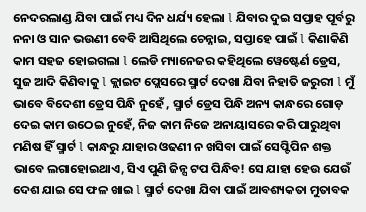ନେଦରଲାଣ୍ଡ ଯିବା ପାଇଁ ମଧ୍ୟ ଦିନ ଧର୍ଯ୍ୟ ହେଲା l ଯିବାର ଦୁଇ ସପ୍ତାହ ପୂର୍ବରୁ ନନା ଓ ସାନ ଭଉଣୀ ବେବି ଆସିଥିଲେ ଚେନ୍ନାଇ, ସପ୍ତାହେ ପାଇଁ l କିଣାକିଣି କାମ ସହଜ ହୋଇଗଲା l ଲେଡି ମ୍ୟାନେଜର କହିଥିଲେ ୱେଷ୍ଟେର୍ଣ ଡ୍ରେସ, ସୁଜ ଆଦି କିଣିବାକୁ l କ୍ଲାଇଟ ପ୍ଲେସରେ ସ୍ମାର୍ଟ ଦେଖା ଯିବା ନିହାତି ଜରୁରୀ l ମୁଁ ଭାବେ ବିଦେଶୀ ଡ୍ରେସ ପିନ୍ଧି ନୁହେଁ , ସ୍ମାର୍ଟ ଡ୍ରେସ ପିନ୍ଧି ଅନ୍ୟ କାନ୍ଧରେ ଗୋଡ଼ ଦେଇ କାମ ଉଠେଇ ନୁହେଁ, ନିଜ କାମ ନିଜେ ଅନାୟାସରେ କରି ପାରୁଥିବା ମଣିଷ ହିଁ ସ୍ମାର୍ଟ l କାନ୍ଧରୁ ଯାହାର ଓଢଣୀ ନ ଖସିବା ପାଇଁ ସେପ୍ଟିପିନ ଶକ୍ତ ଭାବେ ଲଗାହୋଇଥାଏ, ସିଏ ପୁଣି ଜିନ୍ସ ଟପ ପିନ୍ଧିବ! ସେ ଯାହା ହେଉ ଯେଉଁ ଦେଶ ଯାଇ ସେ ଫଳ ଖାଇ l ସ୍ମାର୍ଟ ଦେଖା ଯିବା ପାଇଁ ଆବଶ୍ୟକତା ମୁତାବକ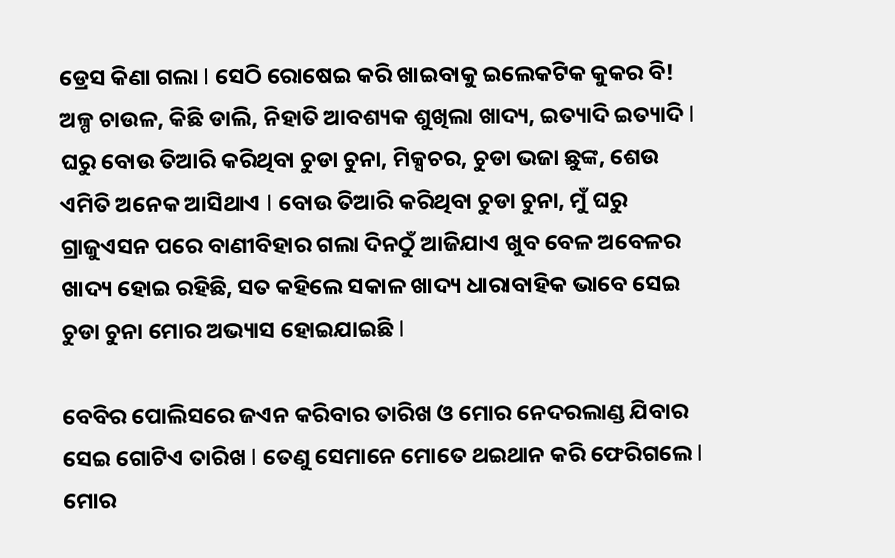ଡ୍ରେସ କିଣା ଗଲା l ସେଠି ରୋଷେଇ କରି ଖାଇବାକୁ ଇଲେକଟିକ କୁକର ବି! ଅଳ୍ପ ଚାଉଳ, କିଛି ଡାଲି, ନିହାତି ଆବଶ୍ୟକ ଶୁଖିଲା ଖାଦ୍ୟ, ଇତ୍ୟାଦି ଇତ୍ୟାଦି l ଘରୁ ବୋଉ ତିଆରି କରିଥିବା ଚୁଡା ଚୁନା, ମିକ୍ସଚର, ଚୁଡା ଭଜା ଛୁଙ୍କ, ଶେଉ ଏମିତି ଅନେକ ଆସିଥାଏ l ବୋଉ ତିଆରି କରିଥିବା ଚୁଡା ଚୁନା, ମୁଁ ଘରୁ ଗ୍ରାଜୁଏସନ ପରେ ବାଣୀବିହାର ଗଲା ଦିନଠୁଁ ଆଜିଯାଏ ଖୁବ ବେଳ ଅବେଳର ଖାଦ୍ୟ ହୋଇ ରହିଛି, ସତ କହିଲେ ସକାଳ ଖାଦ୍ୟ ଧାରାବାହିକ ଭାବେ ସେଇ ଚୁଡା ଚୁନା ମୋର ଅଭ୍ୟାସ ହୋଇଯାଇଛି l

ବେବିର ପୋଲିସରେ ଜଏନ କରିବାର ତାରିଖ ଓ ମୋର ନେଦରଲାଣ୍ଡ ଯିବାର ସେଇ ଗୋଟିଏ ତାରିଖ l ତେଣୁ ସେମାନେ ମୋତେ ଥଇଥାନ କରି ଫେରିଗଲେ l ମୋର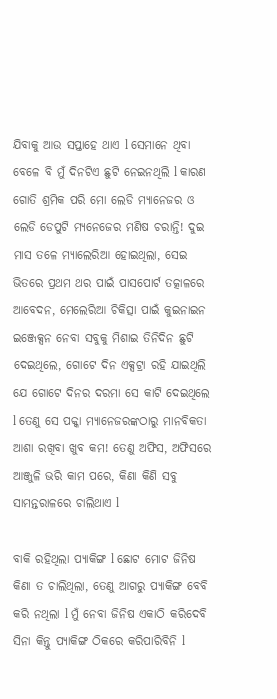ଯିବାକୁ ଆଉ ସପ୍ତାହେ ଥାଏ l ସେମାନେ ଥିବା ବେଳେ ବି ମୁଁ ଦିନଟିଏ ଛୁଟି ନେଇନଥିଲି l କାରଣ ଗୋତି ଶ୍ରମିକ ପରି ମୋ ଲେଡି ମ୍ୟାନେଜର ଓ ଲେଡି ଡେପୁଟି ମ୍ୟନେଜେର ମଣିଷ ଚରାନ୍ତି! ଦୁଇ ମାସ ତଳେ ମ୍ୟାଲେରିଆ ହୋଇଥିଲା, ସେଇ ଭିତରେ ପ୍ରଥମ ଥର ପାଇଁ ପାସପୋର୍ଟ ତତ୍କାଳରେ ଆବେଦନ, ମେଲେରିଆ ଚିକିତ୍ସା ପାଇଁ କୁଇନାଇନ ଇଞ୍ଜେକ୍ସନ ନେବା ସବୁକୁ ମିଶାଇ ତିନିଦିନ ଛୁଟି ଦେଇଥିଲେ, ଗୋଟେ ଦିନ ଏକ୍ସଟ୍ରା ରହି ଯାଇଥିଲି ଯେ ଗୋଟେ ଦିନର ଦରମା ସେ କାଟି ଦେଇଥିଲେ l ତେଣୁ ସେ ପକ୍କା ମ୍ୟାନେଜରଙ୍କଠାରୁ ମାନବିକତା ଆଶା ରଖିବା ଖୁବ କମ! ତେଣୁ ଅଫିସ, ଅଫିସରେ ଆଞ୍ଜୁଳି ଭରି କାମ ପରେ, କିଣା କିଣି ସବୁ ସାମନ୍ତରାଳରେ ଚାଲିଥାଏ l

ବାକି ରହିଥିଲା ପ୍ୟାକିଙ୍ଗ l ଛୋଟ ମୋଟ ଜିନିଷ କିଣା ତ ଚାଲିଥିଲା, ତେଣୁ ଆଗରୁ ପ୍ୟାକିଙ୍ଗ ବେବି କରି ନଥିଲା l ମୁଁ ନେବା ଜିନିଷ ଏକାଠି କରିଦେବି ସିନା କିନ୍ତୁ ପ୍ୟାକିଙ୍ଗ ଠିକରେ କରିପାରିବିନି l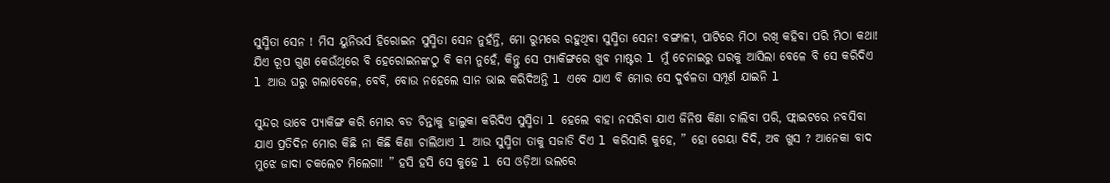ସୁସ୍ମିତା ସେନ ! ମିସ ୟୁନିଭର୍ସ ହିରୋଇନ ସୁସ୍ମିତା ସେନ ନୁହଁନ୍ତି, ମୋ ରୁମରେ ରହୁଥିବା ସୁସ୍ମିତା ସେନ! ବଙ୍ଗାଳୀ, ପାଟିରେ ମିଠା ରଖି କହିବା ପରି ମିଠା କଥା! ଯିଏ ରୂପ ଗୁଣ କେଉଁଥିରେ ବି ହେରୋଇନଙ୍କଠୁ ବି କମ ନୁହେଁ, କିନ୍ତୁ ସେ ପ୍ୟାକିଙ୍ଗରେ ଖୁବ ମାଷ୍ଟର l ମୁଁ ଚେନାଇରୁ ଘରକୁ ଆସିଲା ବେଳେ ବି ସେ କରିଦିଏ l ଆଉ ଘରୁ ଗଲାବେଳେ, ବେବି, ବୋଉ ନହେଲେ ସାନ ଭାଇ କରିଦିଅନ୍ତି l ଏବେ ଯାଏ ବି ମୋର ସେ ଦୁର୍ବଳତା ସମ୍ପୂର୍ଣ ଯାଇନି l

ସୁନ୍ଦର ଭାବେ ପ୍ୟାକିଙ୍ଗ କରି ମୋର ବଡ ଚିନ୍ତାକୁ ହାଲୁକା କରିଦିଏ ସୁସ୍ମିତା l ହେଲେ ବାହା ନସରିବା ଯାଏ ଜିନିଷ କିଣା ଚାଲିବା ପରି, ଫ୍ଲାଇଟରେ ନବସିବା ଯାଏ ପ୍ରତିଦିନ ମୋର କିଛି ନା କିଛି କିଣା ଚାଲିଥାଏ l ଆଉ ସୁସ୍ମିତା ତାକୁ ସଜାଡି ଦିଏ l କରିସାରି କୁହେ, ” ହୋ ଗେୟା ଦିଦି, ଅବ ଖୁସ ? ଆନେକା ବାଦ ମୁଝେ ଜାଦା ଚକଲେଟ ମିଲେଗା! ” ହସି ହସି ସେ କୁହେ l ସେ ଓଡ଼ିଆ ଭଲରେ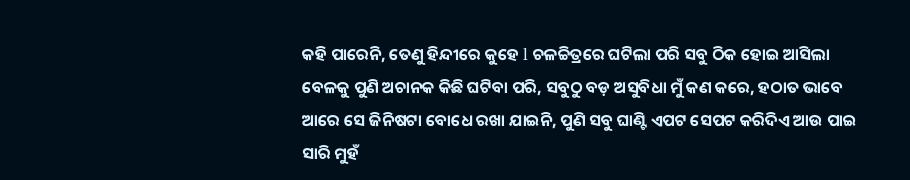କହି ପାରେନି, ତେଣୁ ହିନ୍ଦୀରେ କୁହେ l ଚଳଚ୍ଚିତ୍ରରେ ଘଟିଲା ପରି ସବୁ ଠିକ ହୋଇ ଆସିଲା ବେଳକୁ ପୁଣି ଅଚାନକ କିଛି ଘଟିବା ପରି, ସବୁଠୁ ବଡ଼ ଅସୁବିଧା ମୁଁ କଣ କରେ, ହଠାତ ଭାବେ ଆରେ ସେ ଜିନିଷଟା ବୋଧେ ରଖା ଯାଇନି, ପୁଣି ସବୁ ଘାଣ୍ଟି ଏପଟ ସେପଟ କରିଦିଏ ଆଉ ପାଇ ସାରି ମୁହଁ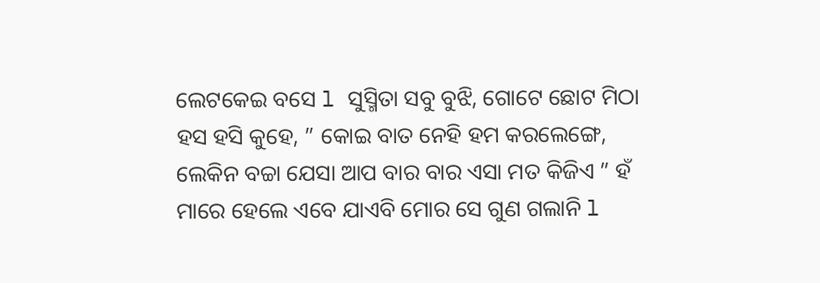ଲେଟକେଇ ବସେ l ସୁସ୍ମିତା ସବୁ ବୁଝି, ଗୋଟେ ଛୋଟ ମିଠା ହସ ହସି କୁହେ, ” କୋଇ ବାତ ନେହି ହମ କରଲେଙ୍ଗେ, ଲେକିନ ବଚ୍ଚା ଯେସା ଆପ ବାର ବାର ଏସା ମତ କିଜିଏ ” ହଁ ମାରେ ହେଲେ ଏବେ ଯାଏବି ମୋର ସେ ଗୁଣ ଗଲାନି l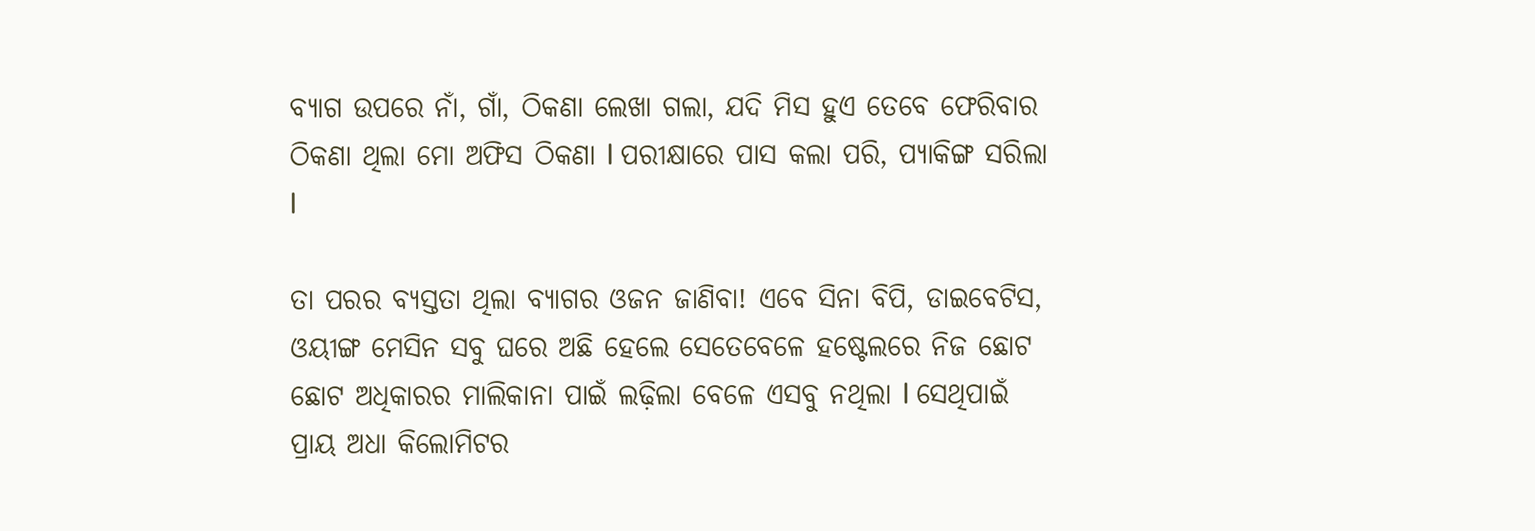ବ୍ୟାଗ ଉପରେ ନାଁ, ଗାଁ, ଠିକଣା ଲେଖା ଗଲା, ଯଦି ମିସ ହୁଏ ତେବେ ଫେରିବାର ଠିକଣା ଥିଲା ମୋ ଅଫିସ ଠିକଣା l ପରୀକ୍ଷାରେ ପାସ କଲା ପରି, ପ୍ୟାକିଙ୍ଗ ସରିଲା l

ତା ପରର ବ୍ୟସ୍ତତା ଥିଲା ବ୍ୟାଗର ଓଜନ ଜାଣିବା! ଏବେ ସିନା ବିପି, ଡାଇବେଟିସ, ଓୟୀଙ୍ଗ ମେସିନ ସବୁ ଘରେ ଅଛି ହେଲେ ସେତେବେଳେ ହଷ୍ଟେଲରେ ନିଜ ଛୋଟ ଛୋଟ ଅଧିକାରର ମାଲିକାନା ପାଇଁ ଲଢ଼ିଲା ବେଳେ ଏସବୁ ନଥିଲା l ସେଥିପାଇଁ ପ୍ରାୟ ଅଧା କିଲୋମିଟର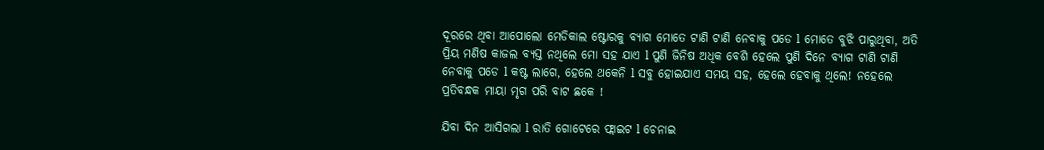ଦୂରରେ ଥିବା ଆପୋଲୋ ମେଡିକାଲ ଷ୍ଟୋରକୁ ବ୍ୟାଗ ମୋତେ ଟାଣି ଟାଣି ନେବାକୁ ପଡେ l ମୋତେ ବୁଝି ପାରୁଥିବା, ଅତି ପ୍ରିୟ ମଣିଷ କାଜଲ ବ୍ୟସ୍ତ ନଥିଲେ ମୋ ସହ ଯାଏ l ପୁଣି ଜିନିଷ ଅଧିକ ବେଶି ହେଲେ ପୁଣି ଦିନେ ବ୍ୟାଗ ଟାଣି ଟାଣି ନେବାକୁ ପଡେ l କଷ୍ଟ ଲାଗେ, ହେଲେ ଥକେନି l ସବୁ ହୋଇଯାଏ ସମୟ ସହ, ହେଲେ ହେବାକୁ ଥିଲେ! ନହେଲେ ପ୍ରତିବନ୍ଧକ ମାୟା ମୃଗ ପରି ବାଟ ଛକେ !

ଯିବା ଦିନ ଆସିଗଲା l ରାତି ଗୋଟେରେ ଫ୍ଲାଇଟ l ଚେନାଇ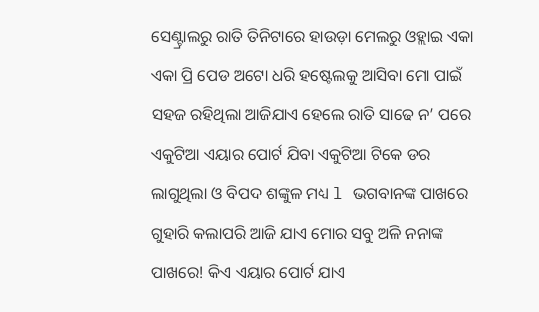ସେଣ୍ଟ୍ରାଲରୁ ରାତି ତିନିଟାରେ ହାଉଡ଼ା ମେଲରୁ ଓହ୍ଲାଇ ଏକା ଏକା ପ୍ରି ପେଡ ଅଟୋ ଧରି ହଷ୍ଟେଲକୁ ଆସିବା ମୋ ପାଇଁ ସହଜ ରହିଥିଲା ଆଜିଯାଏ ହେଲେ ରାତି ସାଢେ ନ’ ପରେ ଏକୁଟିଆ ଏୟାର ପୋର୍ଟ ଯିବା ଏକୁଟିଆ ଟିକେ ଡର ଲାଗୁଥିଲା ଓ ବିପଦ ଶଙ୍କୁଳ ମଧ୍ୟ l ଭଗବାନଙ୍କ ପାଖରେ ଗୁହାରି କଲାପରି ଆଜି ଯାଏ ମୋର ସବୁ ଅଳି ନନାଙ୍କ ପାଖରେ! କିଏ ଏୟାର ପୋର୍ଟ ଯାଏ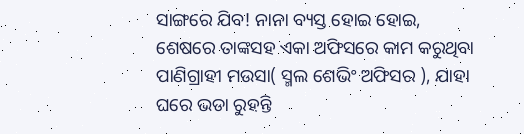ସାଙ୍ଗରେ ଯିବ! ନାନା ବ୍ୟସ୍ତ ହୋଇ ହୋଇ, ଶେଷରେ ତାଙ୍କସହ ଏକା ଅଫିସରେ କାମ କରୁଥିବା ପାଣିଗ୍ରାହୀ ମଉସା( ସ୍ମଲ ଶେଭିଂ ଅଫିସର ), ଯାହା ଘରେ ଭଡା ରୁହନ୍ତି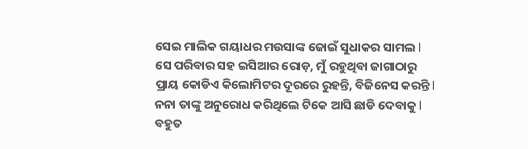ସେଇ ମାଲିକ ଗୟାଧର ମଉସାଙ୍କ ଜୋଇଁ ସୁଧାକର ସାମଲ l ସେ ପରିବାର ସହ ଇସିଆର ରୋଡ଼, ମୁଁ ରହୁଥିବା ଜାଗାଠାରୁ ପ୍ରାୟ କୋଡିଏ କିଲୋମିଟର ଦୂରରେ ରୁହନ୍ତି, ବିଜିନେସ କରନ୍ତି l
ନନା ତାଙ୍କୁ ଅନୁରୋଧ କରିଥିଲେ ଟିକେ ଆସି ଛାଡି ଦେବାକୁ l ବହୁତ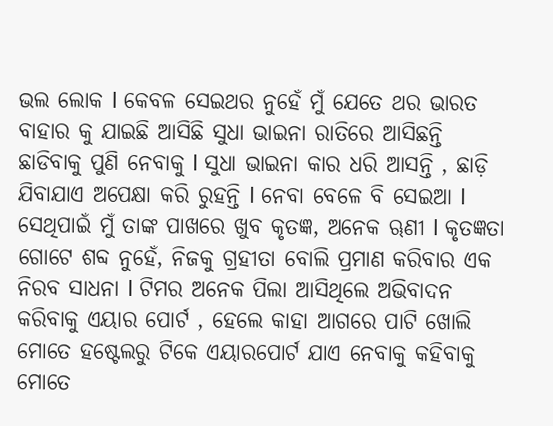ଭଲ ଲୋକ l କେବଳ ସେଇଥର ନୁହେଁ ମୁଁ ଯେତେ ଥର ଭାରତ ବାହାର କୁ ଯାଇଛି ଆସିଛି ସୁଧା ଭାଇନା ରାତିରେ ଆସିଛନ୍ତି ଛାଡିବାକୁ ପୁଣି ନେବାକୁ l ସୁଧା ଭାଇନା କାର ଧରି ଆସନ୍ତି , ଛାଡ଼ି ଯିବାଯାଏ ଅପେକ୍ଷା କରି ରୁହନ୍ତି l ନେବା ବେଳେ ବି ସେଇଆ l ସେଥିପାଇଁ ମୁଁ ତାଙ୍କ ପାଖରେ ଖୁବ କୃତଜ୍ଞ, ଅନେକ ୠଣୀ l କୃତଜ୍ଞତା ଗୋଟେ ଶବ୍ଦ ନୁହେଁ, ନିଜକୁ ଗ୍ରହୀତା ବୋଲି ପ୍ରମାଣ କରିବାର ଏକ ନିରବ ସାଧନା l ଟିମର ଅନେକ ପିଲା ଆସିଥିଲେ ଅଭିବାଦନ କରିବାକୁ ଏୟାର ପୋର୍ଟ , ହେଲେ କାହା ଆଗରେ ପାଟି ଖୋଲି ମୋତେ ହଷ୍ଟେଲରୁ ଟିକେ ଏୟାରପୋର୍ଟ ଯାଏ ନେବାକୁ କହିବାକୁ ମୋତେ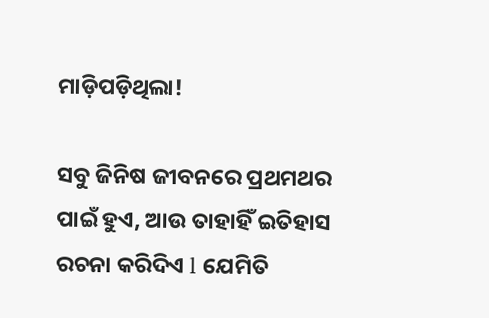ମାଡ଼ିପଡ଼ିଥିଲା!

ସବୁ ଜିନିଷ ଜୀବନରେ ପ୍ରଥମଥର ପାଇଁ ହୁଏ, ଆଉ ତାହାହିଁ ଇତିହାସ ରଚନା କରିଦିଏ l ଯେମିତି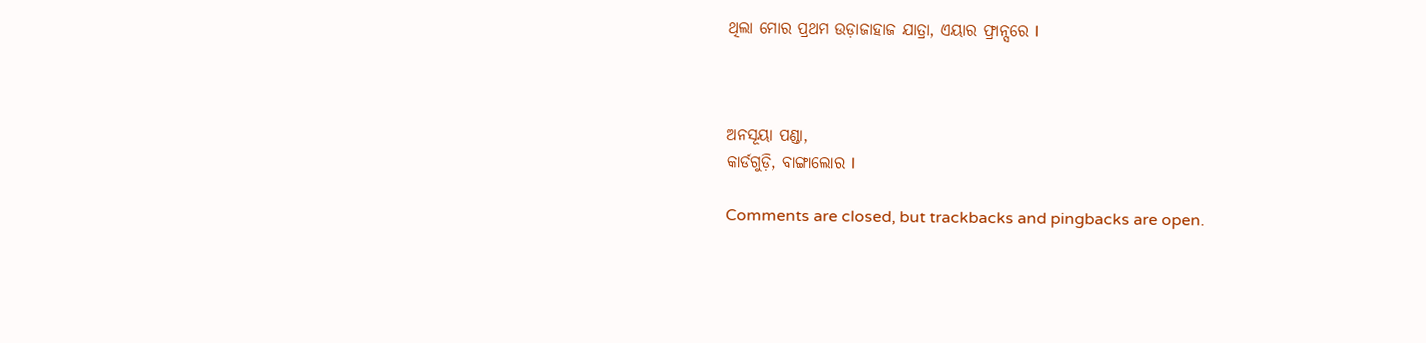ଥିଲା ମୋର ପ୍ରଥମ ଉଡ଼ାଜାହାଜ ଯାତ୍ରା, ଏୟାର ଫ୍ରାନ୍ସରେ I



ଅନସୂୟା ପଣ୍ଡା,
କାର୍ଡଗୁଡ଼ି, ବାଙ୍ଗାଲୋର l

Comments are closed, but trackbacks and pingbacks are open.